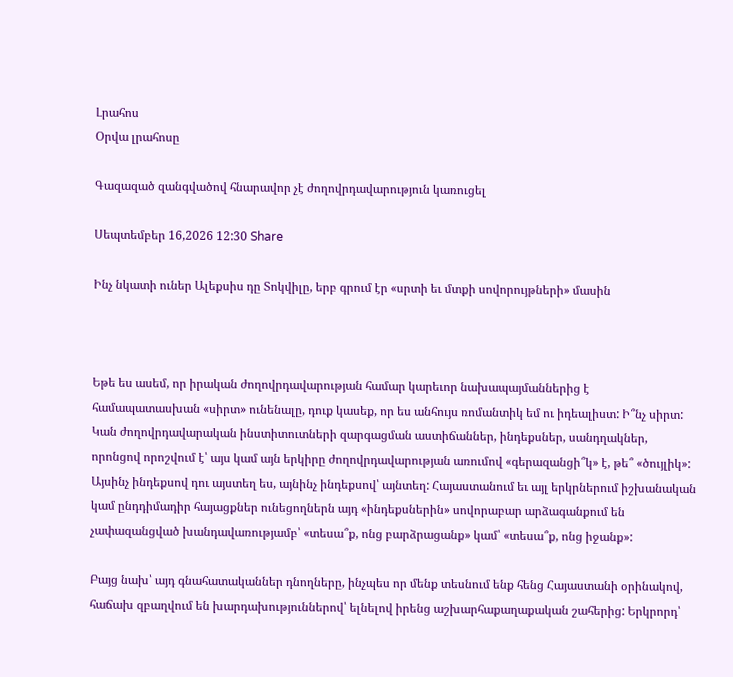Լրահոս
Օրվա լրահոսը

Գազազած զանգվածով հնարավոր չէ ժողովրդավարություն կառուցել

Սեպտեմբեր 16,2026 12:30 Share

Ինչ նկատի ուներ Ալեքսիս դը Տոկվիլը, երբ գրում էր «սրտի եւ մտքի սովորույթների» մասին



Եթե ես ասեմ, որ իրական ժողովրդավարության համար կարեւոր նախապայմաններից է համապատասխան «սիրտ» ունենալը, դուք կասեք, որ ես անհույս ռոմանտիկ եմ ու իդեալիստ: Ի՞նչ սիրտ: Կան ժողովրդավարական ինստիտուտների զարգացման աստիճաններ, ինդեքսներ, սանդղակներ, որոնցով որոշվում է՝ այս կամ այն երկիրը ժողովրդավարության առումով «գերազանցի՞կ» է, թե՞ «ծույլիկ»: Այսինչ ինդեքսով դու այստեղ ես, այնինչ ինդեքսով՝ այնտեղ: Հայաստանում եւ այլ երկրներում իշխանական կամ ընդդիմադիր հայացքներ ունեցողներն այդ «ինդեքսներին» սովորաբար արձագանքում են չափազանցված խանդավառությամբ՝ «տեսա՞ք, ոնց բարձրացանք» կամ՝ «տեսա՞ք, ոնց իջանք»:

Բայց նախ՝ այդ գնահատականներ դնողները, ինչպես որ մենք տեսնում ենք հենց Հայաստանի օրինակով, հաճախ զբաղվում են խարդախություններով՝ ելնելով իրենց աշխարհաքաղաքական շահերից: Երկրորդ՝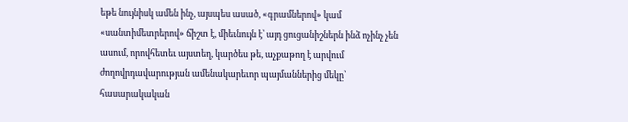եթե նույնիսկ ամեն ինչ, այսպես ասած, «գրամներով» կամ «սանտիմետրերով» ճիշտ է, միեւնույն է՝ այդ ցուցանիշներն ինձ ոչինչ չեն ասում, որովհետեւ այստեղ, կարծես թե, աչքաթող է արվում ժողովրդավարության ամենակարեւոր պայմաններից մեկը՝ հասարակական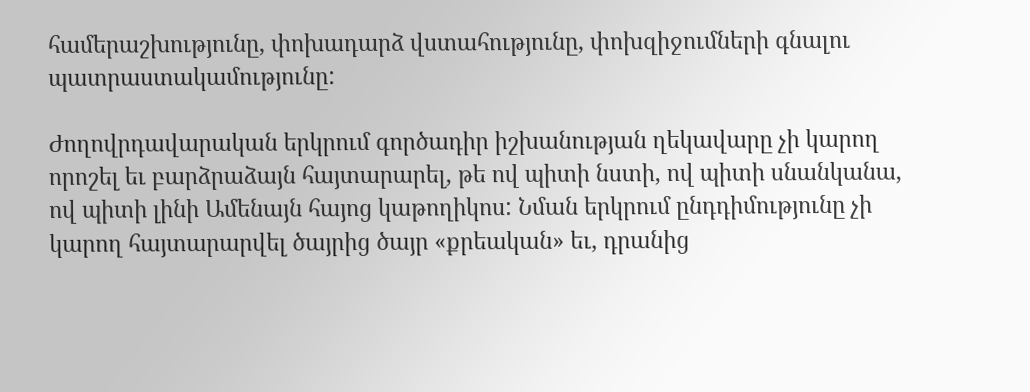համերաշխությունը, փոխադարձ վստահությունը, փոխզիջումների գնալու պատրաստակամությունը:

Ժողովրդավարական երկրում գործադիր իշխանության ղեկավարը չի կարող որոշել եւ բարձրաձայն հայտարարել, թե ով պիտի նստի, ով պիտի սնանկանա, ով պիտի լինի Ամենայն հայոց կաթողիկոս: Նման երկրում ընդդիմությունը չի կարող հայտարարվել ծայրից ծայր «քրեական» եւ, դրանից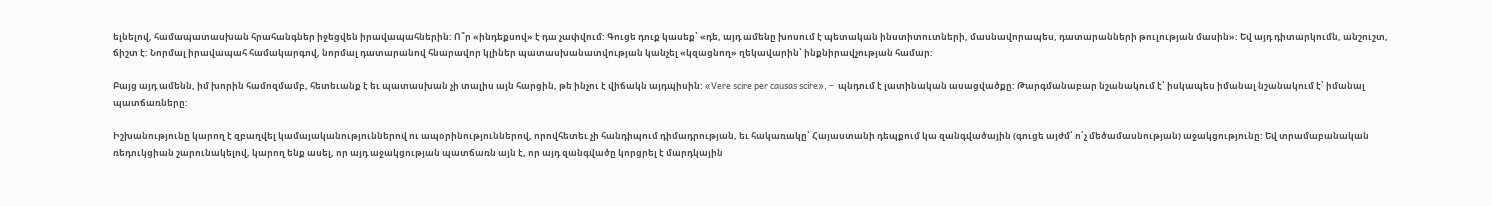ելնելով, համապատասխան հրահանգներ իջեցվեն իրավապահներին: Ո՞ր «ինդեքսով» է դա չափվում: Գուցե դուք կասեք՝ «դե, այդ ամենը խոսում է պետական ինստիտուտների, մասնավորապես, դատարանների թուլության մասին»: Եվ այդ դիտարկումն, անշուշտ, ճիշտ է: Նորմալ իրավապահ համակարգով, նորմալ դատարանով հնարավոր կլիներ պատասխանատվության կանչել «կզացնող» ղեկավարին՝ ինքնիրավչության համար:

Բայց այդ ամենն, իմ խորին համոզմամբ, հետեւանք է եւ պատասխան չի տալիս այն հարցին, թե ինչու է վիճակն այդպիսին: «Vere scire per causas scire», –  պնդում է լատինական ասացվածքը: Թարգմանաբար նշանակում է՝ իսկապես իմանալ նշանակում է՝ իմանալ պատճառները:

Իշխանությունը կարող է զբաղվել կամայականություններով ու ապօրինություններով, որովհետեւ չի հանդիպում դիմադրության, եւ հակառակը՝ Հայաստանի դեպքում կա զանգվածային (գուցե այժմ՝ ո՛չ մեծամասնության) աջակցությունը: Եվ տրամաբանական ռեդուկցիան շարունակելով, կարող ենք ասել, որ այդ աջակցության պատճառն այն է, որ այդ զանգվածը կորցրել է մարդկային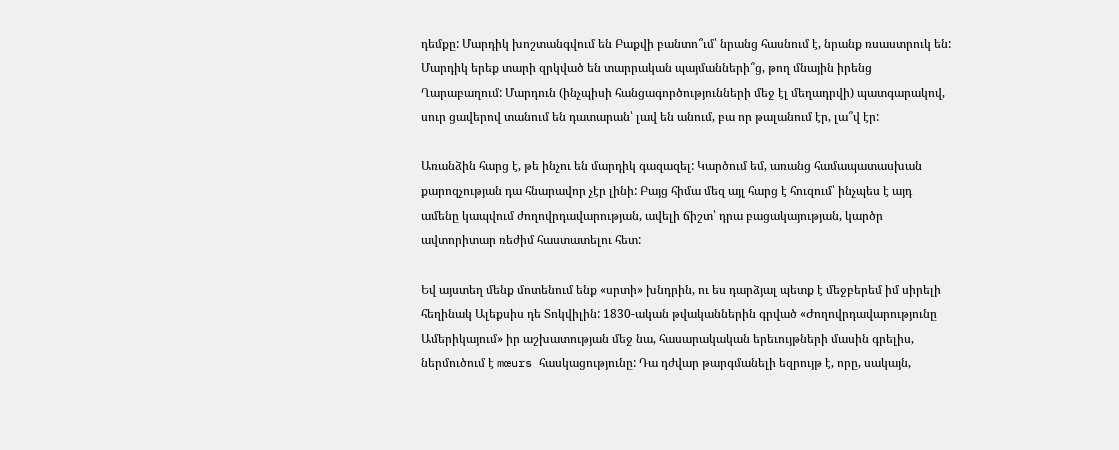դեմքը: Մարդիկ խոշտանգվում են Բաքվի բանտո՞ւմ՝ նրանց հասնում է, նրանք ռսաստրուկ են: Մարդիկ երեք տարի զրկված են տարրական պայմանների՞ց, թող մնային իրենց Ղարաբաղում: Մարդուն (ինչպիսի հանցագործությունների մեջ էլ մեղադրվի) պատգարակով, սուր ցավերով տանում են դատարան՝ լավ են անում, բա որ թալանում էր, լա՞վ էր:

Առանձին հարց է, թե ինչու են մարդիկ գազազել: Կարծում եմ, առանց համապատասխան քարոզչության դա հնարավոր չէր լինի: Բայց հիմա մեզ այլ հարց է հուզում՝ ինչպես է այդ ամենը կապվում ժողովրդավարության, ավելի ճիշտ՝ դրա բացակայության, կարծր ավտորիտար ռեժիմ հաստատելու հետ:

Եվ այստեղ մենք մոտենում ենք «սրտի» խնդրին, ու ես դարձյալ պետք է մեջբերեմ իմ սիրելի հեղինակ Ալեքսիս դե Տոկվիլին: 1830-ական թվականներին գրված «Ժողովրդավարությունը Ամերիկայում» իր աշխատության մեջ նա, հասարակական երեւույթների մասին գրելիս, ներմուծում է mœurs հասկացությունը: Դա դժվար թարգմանելի եզրույթ է, որը, սակայն,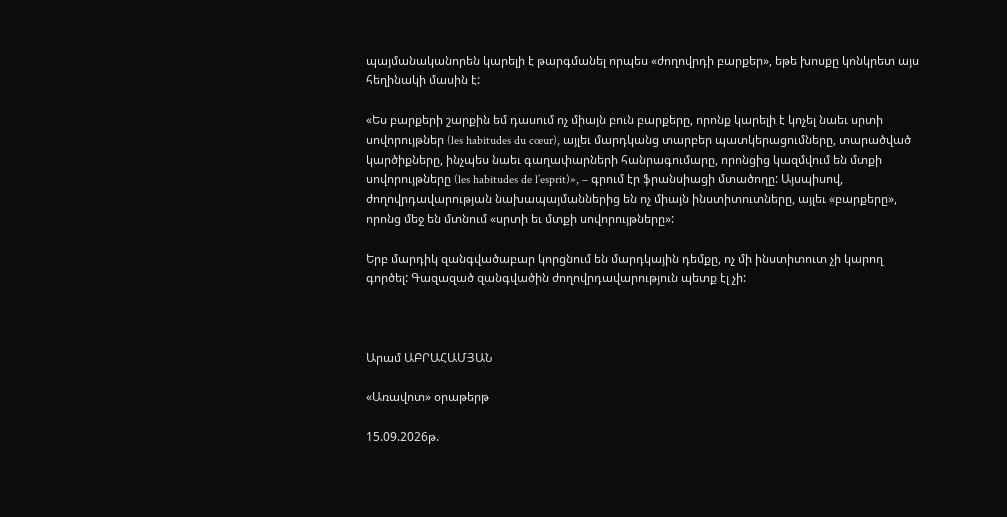պայմանականորեն կարելի է թարգմանել որպես «ժողովրդի բարքեր», եթե խոսքը կոնկրետ այս հեղինակի մասին է:

«Ես բարքերի շարքին եմ դասում ոչ միայն բուն բարքերը, որոնք կարելի է կոչել նաեւ սրտի սովորույթներ (les habitudes du cœur), այլեւ մարդկանց տարբեր պատկերացումները, տարածված կարծիքները, ինչպես նաեւ գաղափարների հանրագումարը, որոնցից կազմվում են մտքի սովորույթները (les habitudes de l’esprit)», – գրում էր ֆրանսիացի մտածողը: Այսպիսով, ժողովրդավարության նախապայմաններից են ոչ միայն ինստիտուտները, այլեւ «բարքերը», որոնց մեջ են մտնում «սրտի եւ մտքի սովորույթները»:

Երբ մարդիկ զանգվածաբար կորցնում են մարդկային դեմքը, ոչ մի ինստիտուտ չի կարող գործել: Գազազած զանգվածին ժողովրդավարություն պետք էլ չի:



Արամ ԱԲՐԱՀԱՄՅԱՆ

«Առավոտ» օրաթերթ

15.09.2026թ.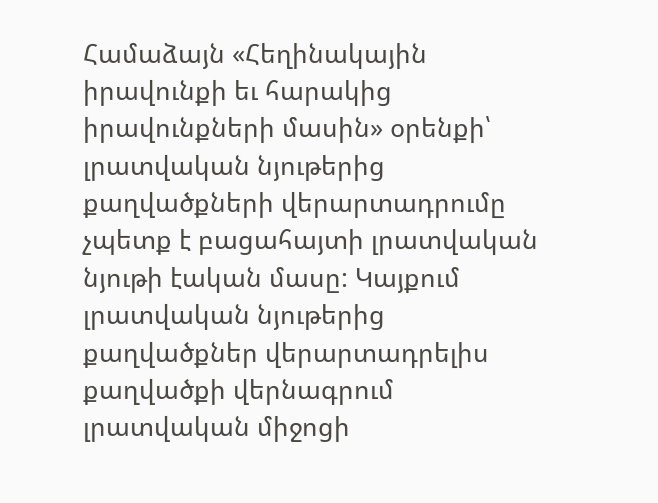Համաձայն «Հեղինակային իրավունքի եւ հարակից իրավունքների մասին» օրենքի՝ լրատվական նյութերից քաղվածքների վերարտադրումը չպետք է բացահայտի լրատվական նյութի էական մասը: Կայքում լրատվական նյութերից քաղվածքներ վերարտադրելիս քաղվածքի վերնագրում լրատվական միջոցի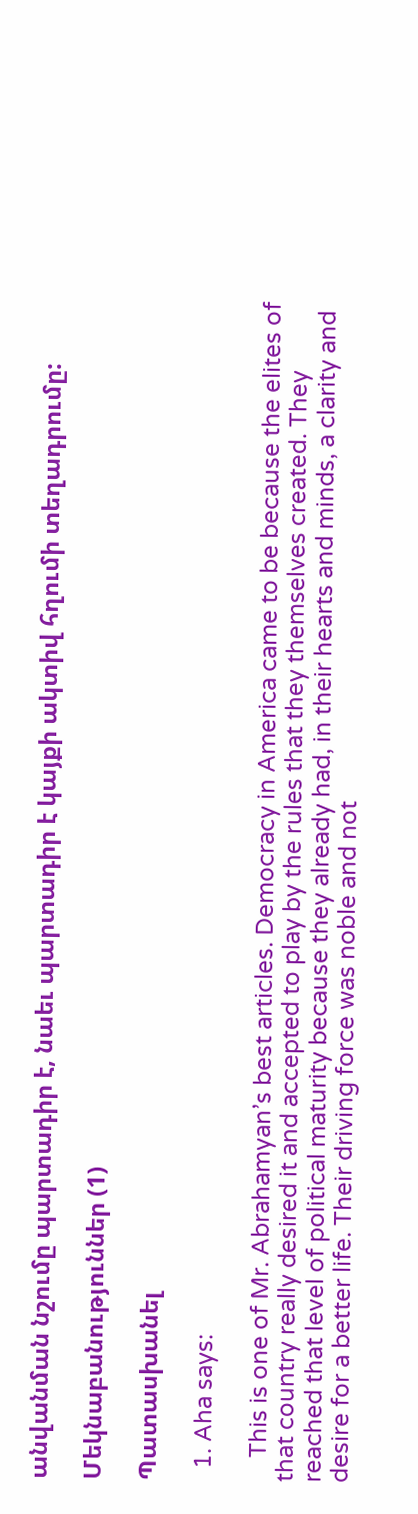անվանման նշումը պարտադիր է, նաեւ պարտադիր է կայքի ակտիվ հղումի տեղադրումը:

Մեկնաբանություններ (1)

Պատասխանել

  1. Aha says:

    This is one of Mr. Abrahamyan’s best articles. Democracy in America came to be because the elites of that country really desired it and accepted to play by the rules that they themselves created. They reached that level of political maturity because they already had, in their hearts and minds, a clarity and desire for a better life. Their driving force was noble and not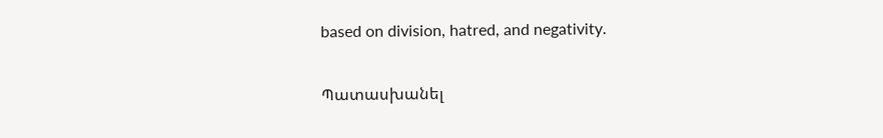based on division, hatred, and negativity.

Պատասխանել